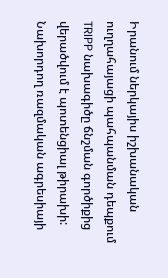Իրանում ներկայիս իշխանական ուղղահայացի պահպանման դեպքում TRIPP նախագիծը ճնշման գործիքից վերածվում է պոտենցիալ թիրախի: Նախորդող ռազմական ագրեսիայի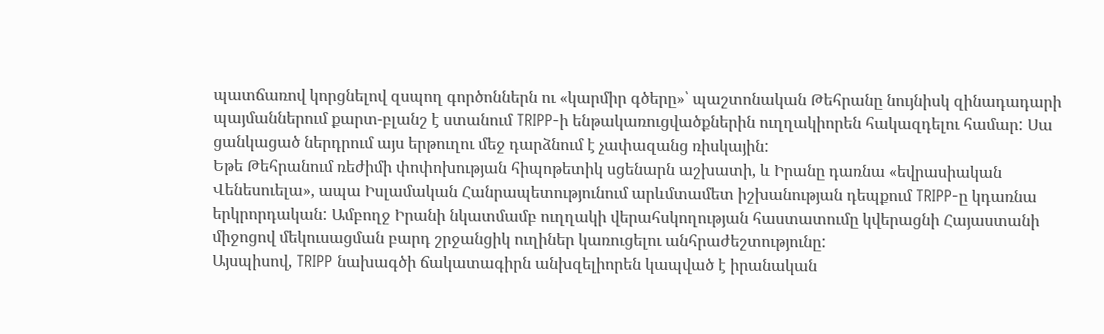պատճառով կորցնելով զսպող գործոններն ու «կարմիր գծերը»՝ պաշտոնական Թեհրանը նույնիսկ զինադադարի պայմաններում քարտ-բլանշ է ստանում TRIPP-ի ենթակառուցվածքներին ուղղակիորեն հակազդելու համար: Սա ցանկացած ներդրում այս երթուղու մեջ դարձնում է չափազանց ռիսկային:
Եթե Թեհրանում ռեժիմի փոփոխության հիպոթետիկ սցենարն աշխատի, և Իրանը դառնա «եվրասիական Վենեսուելա», ապա Իսլամական Հանրապետությունում արևմտամետ իշխանության դեպքում TRIPP-ը կդառնա երկրորդական: Ամբողջ Իրանի նկատմամբ ուղղակի վերահսկողության հաստատումը կվերացնի Հայաստանի միջոցով մեկուսացման բարդ շրջանցիկ ուղիներ կառուցելու անհրաժեշտությունը:
Այսպիսով, TRIPP նախագծի ճակատագիրն անխզելիորեն կապված է իրանական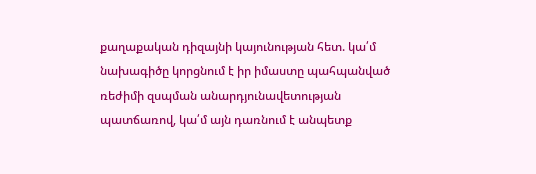քաղաքական դիզայնի կայունության հետ. կա՛մ նախագիծը կորցնում է իր իմաստը պահպանված ռեժիմի զսպման անարդյունավետության պատճառով, կա՛մ այն դառնում է անպետք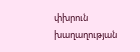փխրուն խաղաղության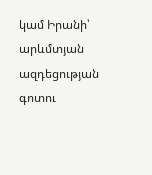կամ Իրանի՝ արևմտյան ազդեցության գոտու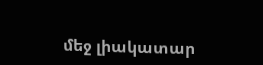մեջ լիակատար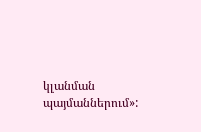կլանման պայմաններում»: